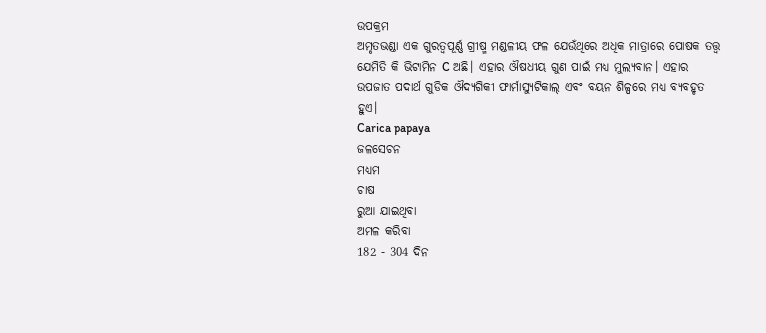ଉପକ୍ରମ
ଅମୃତଭଣ୍ଡା ଏକ ଗୁରତ୍ଵପୂର୍ଣ୍ଣ ଗ୍ରୀଷ୍ମ ମଣ୍ଡଳୀୟ ଫଳ ଯେଉଁଥିରେ ଅଧିକ ମାତ୍ରାରେ ପୋଷକ ତତ୍ତ୍ଵ ଯେମିତି କି ଭିଟାମିନ C ଅଛି। ଏହାର ଔଷଧୀୟ ଗୁଣ ପାଇଁ ମଧ୍ୟ ମୁଲ୍ଯବାନ। ଏହାର ଉପଜାତ ପଦାର୍ଥ ଗୁଡିକ ଔଦ୍ୟଗିକୀ ଫାର୍ମାସ୍ୟୁଟିକାଲ୍ ଏବଂ ବୟନ ଶିଳ୍ପରେ ମଧ୍ୟ ବ୍ୟବହୃତ ହୁଏ।
Carica papaya
ଜଳସେଚନ
ମଧ୍ୟମ
ଚାଷ
ରୁଆ ଯାଇଥିବା
ଅମଳ କରିବା
182 - 304 ଦିନ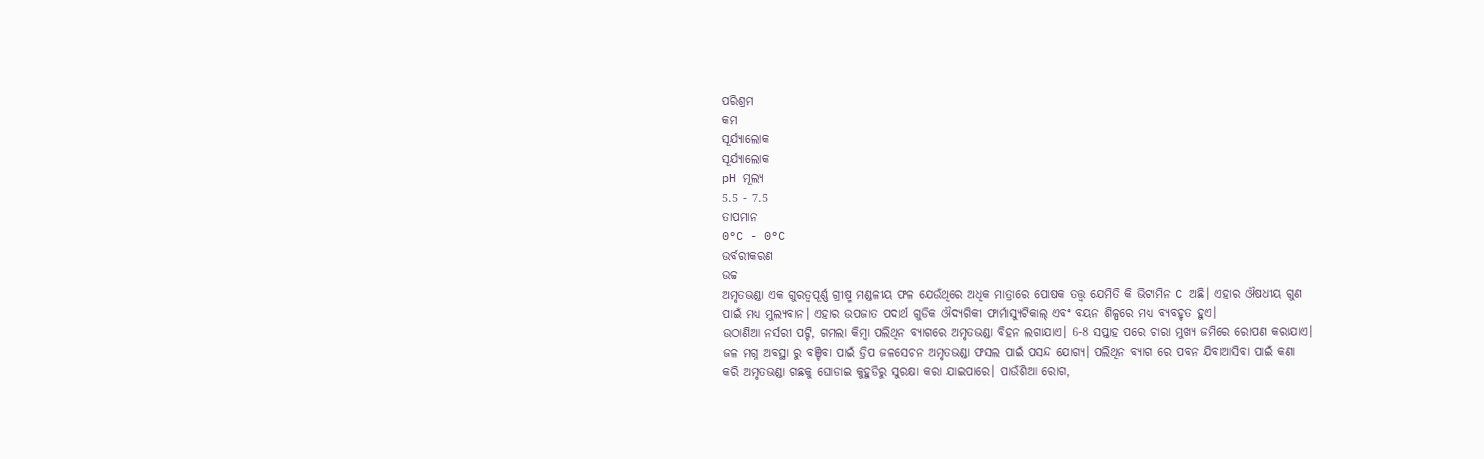ପରିଶ୍ରମ
କମ
ସୂର୍ଯ୍ୟାଲୋକ
ସୂର୍ଯ୍ୟାଲୋକ
pH ମୂଲ୍ୟ
5.5 - 7.5
ତାପମାନ
0°C - 0°C
ଉର୍ବରୀକରଣ
ଉଚ୍ଚ
ଅମୃତଭଣ୍ଡା ଏକ ଗୁରତ୍ଵପୂର୍ଣ୍ଣ ଗ୍ରୀଷ୍ମ ମଣ୍ଡଳୀୟ ଫଳ ଯେଉଁଥିରେ ଅଧିକ ମାତ୍ରାରେ ପୋଷକ ତତ୍ତ୍ଵ ଯେମିତି କି ଭିଟାମିନ C ଅଛି। ଏହାର ଔଷଧୀୟ ଗୁଣ ପାଇଁ ମଧ୍ୟ ମୁଲ୍ଯବାନ। ଏହାର ଉପଜାତ ପଦାର୍ଥ ଗୁଡିକ ଔଦ୍ୟଗିକୀ ଫାର୍ମାସ୍ୟୁଟିକାଲ୍ ଏବଂ ବୟନ ଶିଳ୍ପରେ ମଧ୍ୟ ବ୍ୟବହୃତ ହୁଏ।
ଉଠାଣିଆ ନର୍ସରୀ ପଟ୍ଟି, ଗମଲା କିମ୍ବା ପଲିଥିନ ବ୍ୟାଗରେ ଅମୃତଭଣ୍ଡା ବିହନ ଲଗାଯାଏ। 6-8 ସପ୍ତାହ ପରେ ଚାରା ମୁଖ୍ୟ ଜମିରେ ରୋପଣ କରାଯାଏ। ଜଳ ମଗ୍ନ ଅବସ୍ଥା ରୁ ବଞ୍ଚିବା ପାଇଁ ଡ୍ରିପ ଜଳସେଚନ ଅମୃତଭଣ୍ଡା ଫସଲ ପାଇଁ ପସନ୍ଦ ଯୋଗ୍ୟ। ପଲିଥିନ ବ୍ୟାଗ ରେ ପବନ ଯିବାଆସିବା ପାଇଁ କଣା କରି ଅମୃତଭଣ୍ଡା ଗଛକୁ ଘୋଡାଇ କୁହୁଡିରୁ ସୁରକ୍ଷା କରା ଯାଇପାରେ। ପାଉଁଶିଆ ରୋଗ,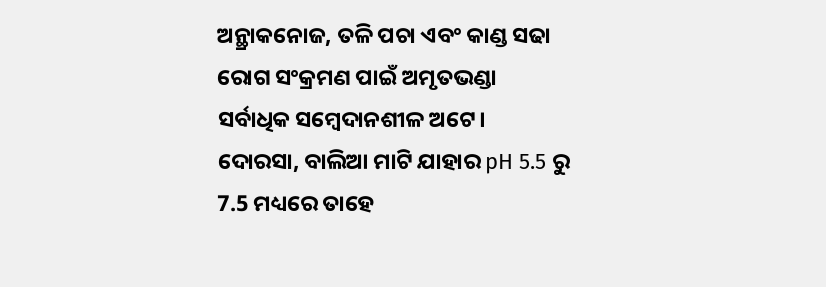ଅନ୍ଥ୍ରାକନୋଜ, ତଳି ପଚା ଏବଂ କାଣ୍ଡ ସଢା ରୋଗ ସଂକ୍ରମଣ ପାଇଁ ଅମୃତଭଣ୍ଡା ସର୍ବାଧିକ ସମ୍ବେଦାନଶୀଳ ଅଟେ।
ଦୋରସା, ବାଲିଆ ମାଟି ଯାହାର pH 5.5 ରୁ 7.5 ମଧ୍ୟରେ ତାହେ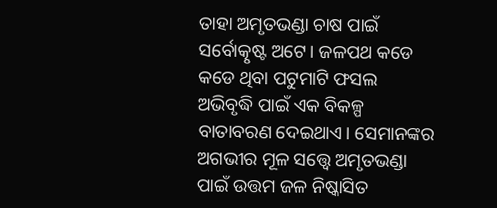ତାହା ଅମୃତଭଣ୍ଡା ଚାଷ ପାଇଁ ସର୍ବୋତ୍କୃଷ୍ଟ ଅଟେ। ଜଳପଥ କଡେ କଡେ ଥିବା ପଟୁମାଟି ଫସଲ ଅଭିବୃଦ୍ଧି ପାଇଁ ଏକ ବିକଳ୍ପ ବାତାବରଣ ଦେଇଥାଏ। ସେମାନଙ୍କର ଅଗଭୀର ମୂଳ ସତ୍ତ୍ୱେ ଅମୃତଭଣ୍ଡା ପାଇଁ ଉତ୍ତମ ଜଳ ନିଷ୍କାସିତ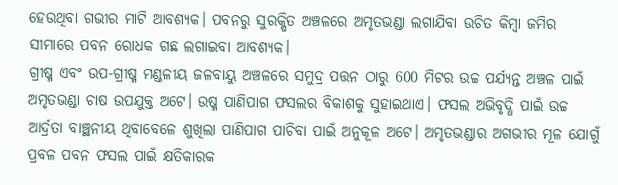ହେଉଥିବା ଗଭୀର ମାଟି ଆବଶ୍ୟକ। ପବନରୁ ସୁରକ୍ଷିତ ଅଞ୍ଚଳରେ ଅମୃତଭଣ୍ଡା ଲଗାଯିବା ଉଚିତ କିମ୍ବା ଜମିର ସୀମାରେ ପବନ ରୋଧକ ଗଛ ଲଗାଇବା ଆବଶ୍ୟକ।
ଗ୍ରୀଷ୍ମ ଏବଂ ଉପ-ଗ୍ରୀଷ୍ମ ମଣ୍ଡଳୀୟ ଜଳବାୟୁ ଅଞ୍ଚଳରେ ସମୁଦ୍ର ପତ୍ତନ ଠାରୁ 600 ମିଟର ଉଚ୍ଚ ପର୍ଯ୍ୟନ୍ତ ଅଞ୍ଚଳ ପାଇଁ ଅମୃତଭଣ୍ଡା ଚାଷ ଉପଯୁକ୍ତ ଅଟେ। ଉଷ୍ମ ପାଣିପାଗ ଫସଲର ବିକାଶକୁ ସୁହାଇଥାଏ। ଫସଲ ଅଭିବୃଦ୍ଧି ପାଇଁ ଉଚ୍ଚ ଆର୍ଦ୍ରତା ବାଞ୍ଛନୀୟ ଥିବାବେଳେ ଶୁଖିଲା ପାଣିପାଗ ପାଚିବା ପାଇଁ ଅନୁକୂଳ ଅଟେ। ଅମୃତଭଣ୍ଡାର ଅଗଭୀର ମୂଳ ଯୋଗୁଁ ପ୍ରବଳ ପବନ ଫସଲ ପାଇଁ କ୍ଷତିକାରକ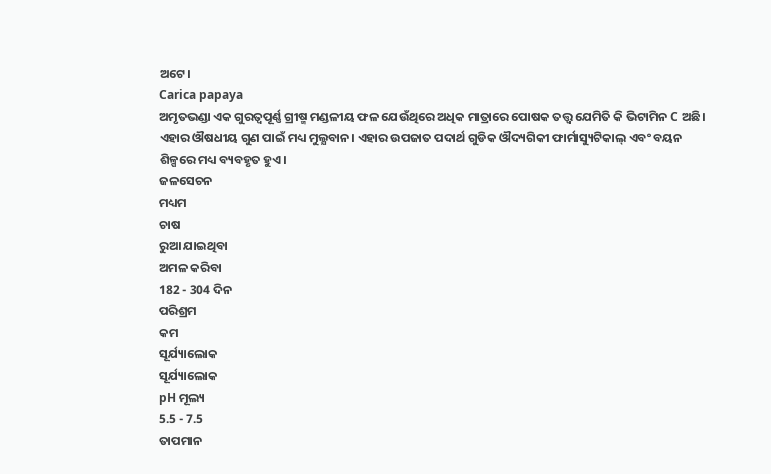ଅଟେ।
Carica papaya
ଅମୃତଭଣ୍ଡା ଏକ ଗୁରତ୍ଵପୂର୍ଣ୍ଣ ଗ୍ରୀଷ୍ମ ମଣ୍ଡଳୀୟ ଫଳ ଯେଉଁଥିରେ ଅଧିକ ମାତ୍ରାରେ ପୋଷକ ତତ୍ତ୍ଵ ଯେମିତି କି ଭିଟାମିନ C ଅଛି। ଏହାର ଔଷଧୀୟ ଗୁଣ ପାଇଁ ମଧ୍ୟ ମୁଲ୍ଯବାନ। ଏହାର ଉପଜାତ ପଦାର୍ଥ ଗୁଡିକ ଔଦ୍ୟଗିକୀ ଫାର୍ମାସ୍ୟୁଟିକାଲ୍ ଏବଂ ବୟନ ଶିଳ୍ପରେ ମଧ୍ୟ ବ୍ୟବହୃତ ହୁଏ।
ଜଳସେଚନ
ମଧ୍ୟମ
ଚାଷ
ରୁଆ ଯାଇଥିବା
ଅମଳ କରିବା
182 - 304 ଦିନ
ପରିଶ୍ରମ
କମ
ସୂର୍ଯ୍ୟାଲୋକ
ସୂର୍ଯ୍ୟାଲୋକ
pH ମୂଲ୍ୟ
5.5 - 7.5
ତାପମାନ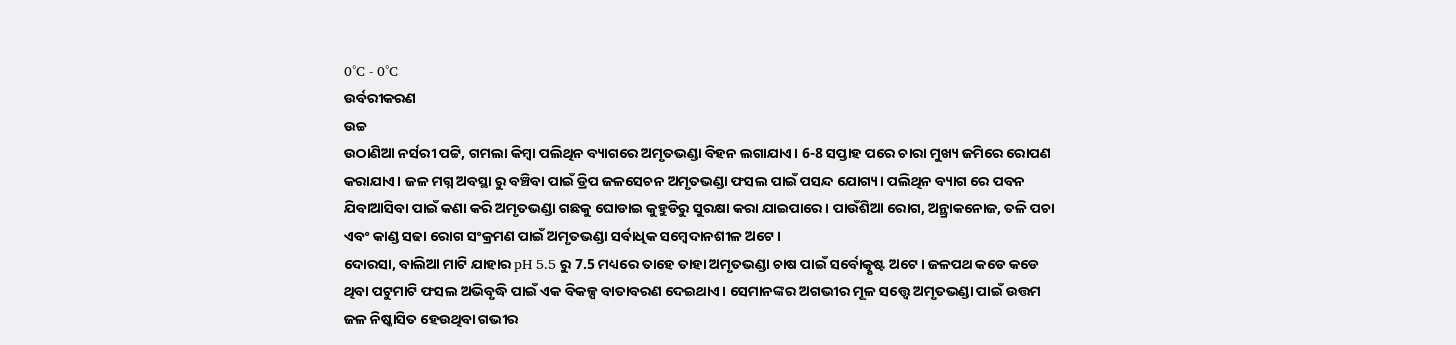0°C - 0°C
ଉର୍ବରୀକରଣ
ଉଚ୍ଚ
ଉଠାଣିଆ ନର୍ସରୀ ପଟ୍ଟି, ଗମଲା କିମ୍ବା ପଲିଥିନ ବ୍ୟାଗରେ ଅମୃତଭଣ୍ଡା ବିହନ ଲଗାଯାଏ। 6-8 ସପ୍ତାହ ପରେ ଚାରା ମୁଖ୍ୟ ଜମିରେ ରୋପଣ କରାଯାଏ। ଜଳ ମଗ୍ନ ଅବସ୍ଥା ରୁ ବଞ୍ଚିବା ପାଇଁ ଡ୍ରିପ ଜଳସେଚନ ଅମୃତଭଣ୍ଡା ଫସଲ ପାଇଁ ପସନ୍ଦ ଯୋଗ୍ୟ। ପଲିଥିନ ବ୍ୟାଗ ରେ ପବନ ଯିବାଆସିବା ପାଇଁ କଣା କରି ଅମୃତଭଣ୍ଡା ଗଛକୁ ଘୋଡାଇ କୁହୁଡିରୁ ସୁରକ୍ଷା କରା ଯାଇପାରେ। ପାଉଁଶିଆ ରୋଗ, ଅନ୍ଥ୍ରାକନୋଜ, ତଳି ପଚା ଏବଂ କାଣ୍ଡ ସଢା ରୋଗ ସଂକ୍ରମଣ ପାଇଁ ଅମୃତଭଣ୍ଡା ସର୍ବାଧିକ ସମ୍ବେଦାନଶୀଳ ଅଟେ।
ଦୋରସା, ବାଲିଆ ମାଟି ଯାହାର pH 5.5 ରୁ 7.5 ମଧ୍ୟରେ ତାହେ ତାହା ଅମୃତଭଣ୍ଡା ଚାଷ ପାଇଁ ସର୍ବୋତ୍କୃଷ୍ଟ ଅଟେ। ଜଳପଥ କଡେ କଡେ ଥିବା ପଟୁମାଟି ଫସଲ ଅଭିବୃଦ୍ଧି ପାଇଁ ଏକ ବିକଳ୍ପ ବାତାବରଣ ଦେଇଥାଏ। ସେମାନଙ୍କର ଅଗଭୀର ମୂଳ ସତ୍ତ୍ୱେ ଅମୃତଭଣ୍ଡା ପାଇଁ ଉତ୍ତମ ଜଳ ନିଷ୍କାସିତ ହେଉଥିବା ଗଭୀର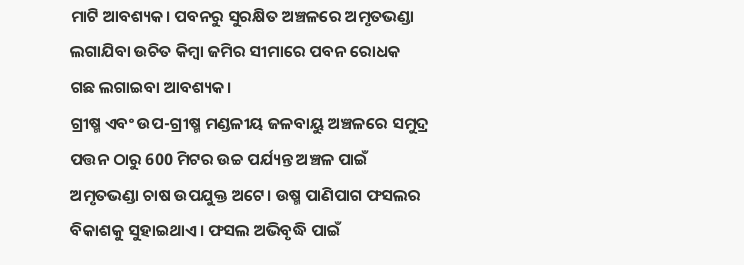ମାଟି ଆବଶ୍ୟକ। ପବନରୁ ସୁରକ୍ଷିତ ଅଞ୍ଚଳରେ ଅମୃତଭଣ୍ଡା ଲଗାଯିବା ଉଚିତ କିମ୍ବା ଜମିର ସୀମାରେ ପବନ ରୋଧକ ଗଛ ଲଗାଇବା ଆବଶ୍ୟକ।
ଗ୍ରୀଷ୍ମ ଏବଂ ଉପ-ଗ୍ରୀଷ୍ମ ମଣ୍ଡଳୀୟ ଜଳବାୟୁ ଅଞ୍ଚଳରେ ସମୁଦ୍ର ପତ୍ତନ ଠାରୁ 600 ମିଟର ଉଚ୍ଚ ପର୍ଯ୍ୟନ୍ତ ଅଞ୍ଚଳ ପାଇଁ ଅମୃତଭଣ୍ଡା ଚାଷ ଉପଯୁକ୍ତ ଅଟେ। ଉଷ୍ମ ପାଣିପାଗ ଫସଲର ବିକାଶକୁ ସୁହାଇଥାଏ। ଫସଲ ଅଭିବୃଦ୍ଧି ପାଇଁ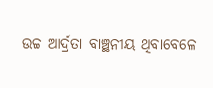ଉଚ୍ଚ ଆର୍ଦ୍ରତା ବାଞ୍ଛନୀୟ ଥିବାବେଳେ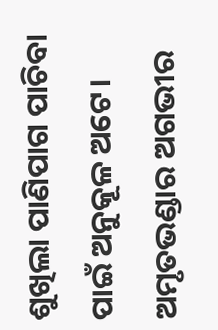ଶୁଖିଲା ପାଣିପାଗ ପାଚିବା ପାଇଁ ଅନୁକୂଳ ଅଟେ। ଅମୃତଭଣ୍ଡାର ଅଗଭୀର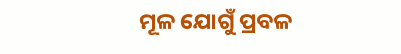ମୂଳ ଯୋଗୁଁ ପ୍ରବଳ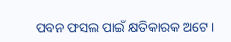ପବନ ଫସଲ ପାଇଁ କ୍ଷତିକାରକ ଅଟେ।